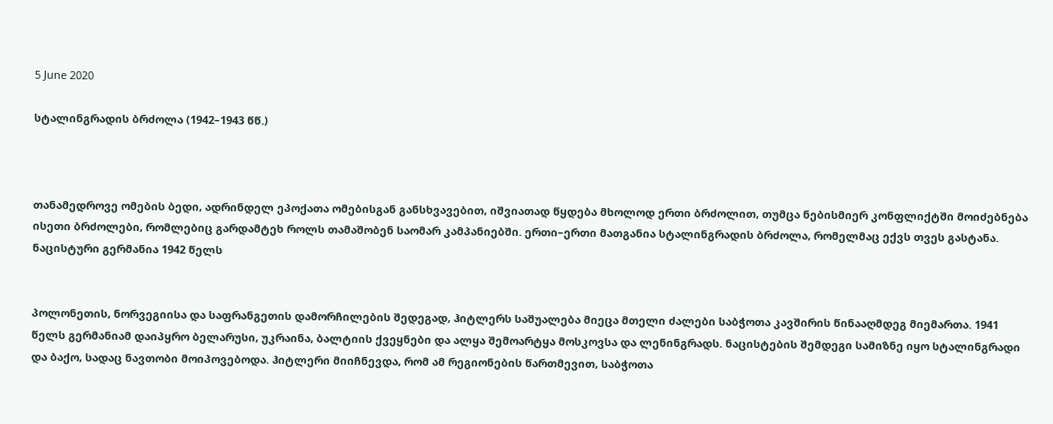5 June 2020

სტალინგრადის ბრძოლა (1942–1943 წწ.)



თანამედროვე ომების ბედი, ადრინდელ ეპოქათა ომებისგან განსხვავებით, იშვიათად წყდება მხოლოდ ერთი ბრძოლით, თუმცა ნებისმიერ კონფლიქტში მოიძებნება ისეთი ბრძოლები, რომლებიც გარდამტეხ როლს თამაშობენ საომარ კამპანიებში. ერთი–ერთი მათგანია სტალინგრადის ბრძოლა, რომელმაც ექვს თვეს გასტანა.
ნაცისტური გერმანია 1942 წელს


პოლონეთის, ნორვეგიისა და საფრანგეთის დამორჩილების შედეგად, ჰიტლერს საშუალება მიეცა მთელი ძალები საბჭოთა კავშირის წინააღმდეგ მიემართა. 1941 წელს გერმანიამ დაიპყრო ბელარუსი, უკრაინა, ბალტიის ქვეყნები და ალყა შემოარტყა მოსკოვსა და ლენინგრადს. ნაცისტების შემდეგი სამიზნე იყო სტალინგრადი და ბაქო, სადაც ნავთობი მოიპოვებოდა. ჰიტლერი მიიჩნევდა, რომ ამ რეგიონების წართმევით, საბჭოთა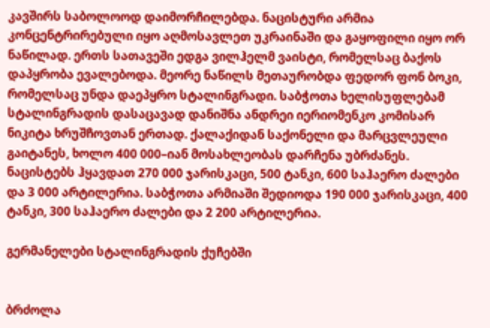კავშირს საბოლოოდ დაიმორჩილებდა. ნაცისტური არმია კონცენტრირებული იყო აღმოსავლეთ უკრაინაში და გაყოფილი იყო ორ ნაწილად. ერთს სათავეში ედგა ვილჰელმ ვაისტი, რომელსაც ბაქოს დაპყრობა ევალებოდა. მეორე ნაწილს მეთაურობდა ფედორ ფონ ბოკი, რომელსაც უნდა დაეპყრო სტალინგრადი. საბჭოთა ხელისუფლებამ სტალინგრადის დასაცავად დანიშნა ანდრეი იერიომენკო კომისარ ნიკიტა ხრუშჩოვთან ერთად. ქალაქიდან საქონელი და მარცვლეული გაიტანეს, ხოლო 400 000–იან მოსახლეობას დარჩენა უბრძანეს.
ნაცისტებს ჰყავდათ 270 000 ჯარისკაცი, 500 ტანკი, 600 საჰაერო ძალები და 3 000 არტილერია. საბჭოთა არმიაში შედიოდა 190 000 ჯარისკაცი, 400 ტანკი, 300 საჰაერო ძალები და 2 200 არტილერია.

გერმანელები სტალინგრადის ქუჩებში


ბრძოლა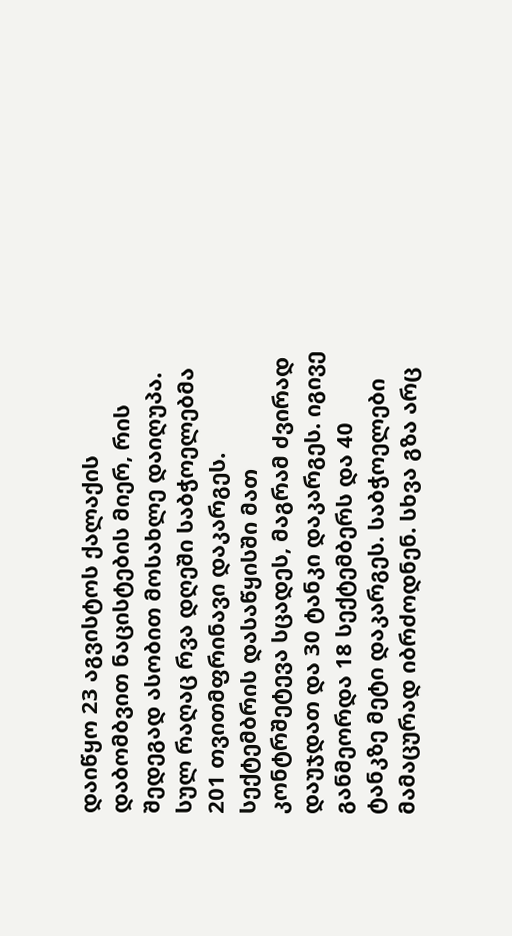დაიწყო 23 აგვისტოს ქალაქის დაბომბვით ნაცისტების მიერ, რის შედეგად ასობით მოსახლე დაიღუპა. სულ რაღაც რვა დღეში საბჭოელებმა 201 თვითმფრინავი დაკარგეს. სექტემბრის დასაწყისში მათ კონტრშეტევა სცადეს, მაგრამ ძვირად დაუჯდათ და 30 ტანკი დაკარგეს. იგივე განმეორდა 18 სექტემბერს და 40 ტანკზე მეტი დაკარგეს. საბჭოელები მამაცურად იბრძოდნენ. სხვა გზა არც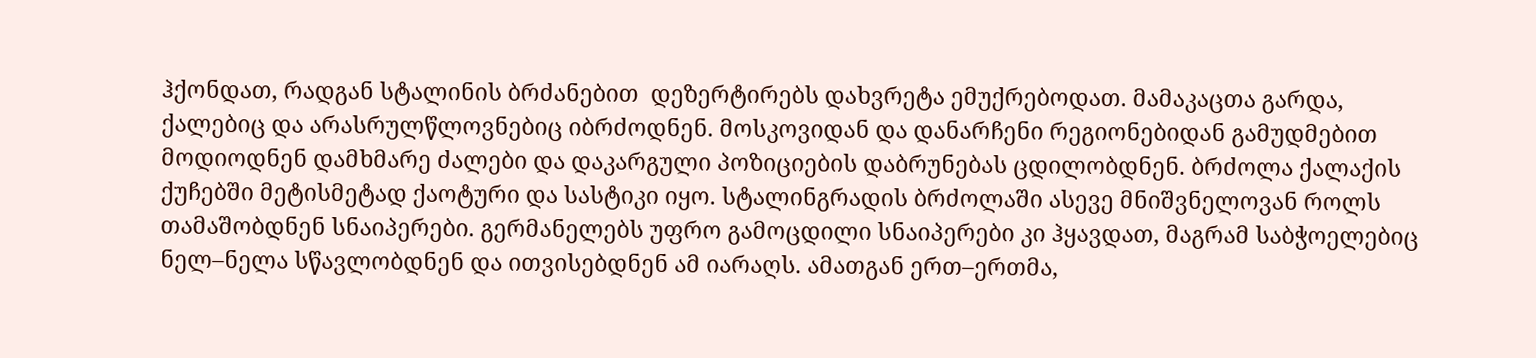ჰქონდათ, რადგან სტალინის ბრძანებით  დეზერტირებს დახვრეტა ემუქრებოდათ. მამაკაცთა გარდა, ქალებიც და არასრულწლოვნებიც იბრძოდნენ. მოსკოვიდან და დანარჩენი რეგიონებიდან გამუდმებით მოდიოდნენ დამხმარე ძალები და დაკარგული პოზიციების დაბრუნებას ცდილობდნენ. ბრძოლა ქალაქის ქუჩებში მეტისმეტად ქაოტური და სასტიკი იყო. სტალინგრადის ბრძოლაში ასევე მნიშვნელოვან როლს თამაშობდნენ სნაიპერები. გერმანელებს უფრო გამოცდილი სნაიპერები კი ჰყავდათ, მაგრამ საბჭოელებიც ნელ–ნელა სწავლობდნენ და ითვისებდნენ ამ იარაღს. ამათგან ერთ–ერთმა,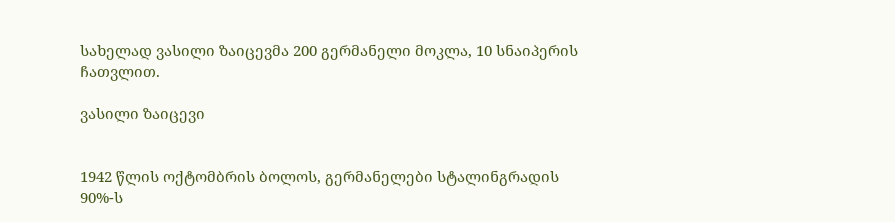სახელად ვასილი ზაიცევმა 200 გერმანელი მოკლა, 10 სნაიპერის ჩათვლით.

ვასილი ზაიცევი


1942 წლის ოქტომბრის ბოლოს, გერმანელები სტალინგრადის 90%-ს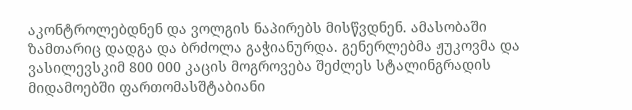აკონტროლებდნენ და ვოლგის ნაპირებს მისწვდნენ. ამასობაში ზამთარიც დადგა და ბრძოლა გაჭიანურდა. გენერლებმა ჟუკოვმა და ვასილევსკიმ 800 000 კაცის მოგროვება შეძლეს სტალინგრადის მიდამოებში ფართომასშტაბიანი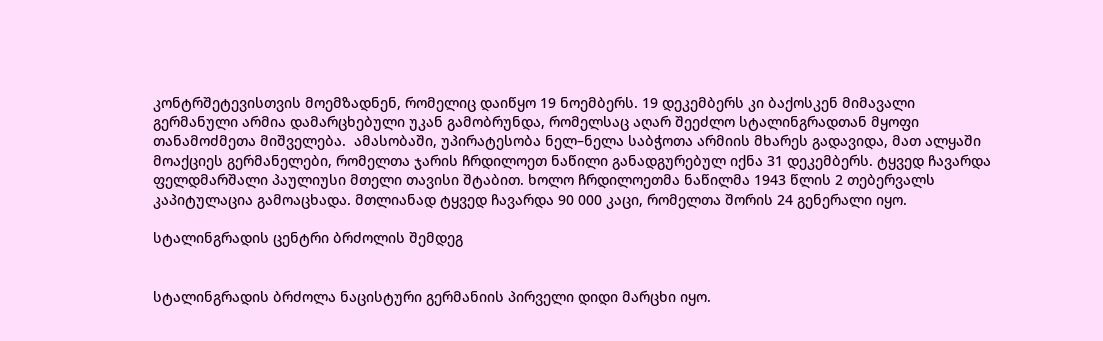კონტრშეტევისთვის მოემზადნენ, რომელიც დაიწყო 19 ნოემბერს. 19 დეკემბერს კი ბაქოსკენ მიმავალი გერმანული არმია დამარცხებული უკან გამობრუნდა, რომელსაც აღარ შეეძლო სტალინგრადთან მყოფი თანამოძმეთა მიშველება.  ამასობაში, უპირატესობა ნელ–ნელა საბჭოთა არმიის მხარეს გადავიდა, მათ ალყაში მოაქციეს გერმანელები, რომელთა ჯარის ჩრდილოეთ ნაწილი განადგურებულ იქნა 31 დეკემბერს. ტყვედ ჩავარდა ფელდმარშალი პაულიუსი მთელი თავისი შტაბით. ხოლო ჩრდილოეთმა ნაწილმა 1943 წლის 2 თებერვალს კაპიტულაცია გამოაცხადა. მთლიანად ტყვედ ჩავარდა 90 000 კაცი, რომელთა შორის 24 გენერალი იყო.

სტალინგრადის ცენტრი ბრძოლის შემდეგ


სტალინგრადის ბრძოლა ნაცისტური გერმანიის პირველი დიდი მარცხი იყო.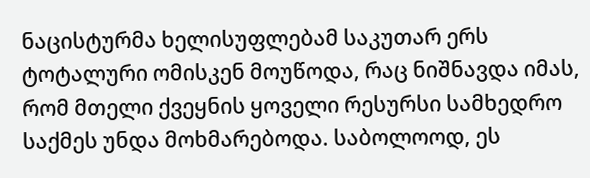ნაცისტურმა ხელისუფლებამ საკუთარ ერს ტოტალური ომისკენ მოუწოდა, რაც ნიშნავდა იმას, რომ მთელი ქვეყნის ყოველი რესურსი სამხედრო საქმეს უნდა მოხმარებოდა. საბოლოოდ, ეს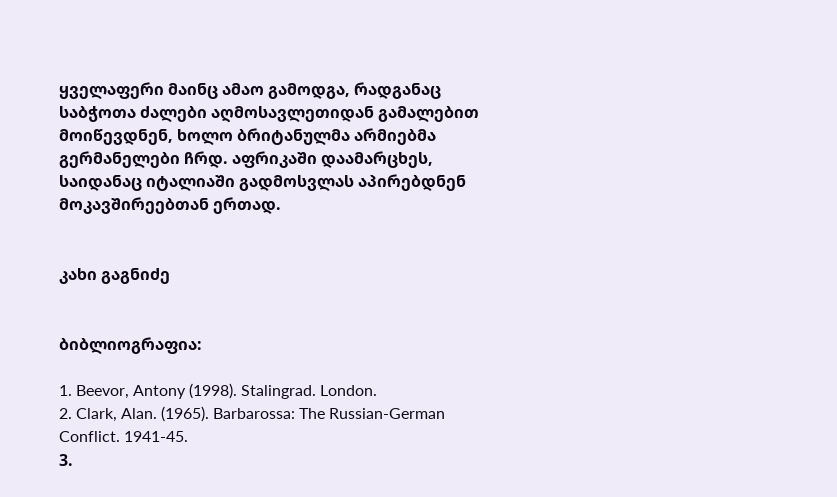ყველაფერი მაინც ამაო გამოდგა, რადგანაც საბჭოთა ძალები აღმოსავლეთიდან გამალებით მოიწევდნენ, ხოლო ბრიტანულმა არმიებმა გერმანელები ჩრდ. აფრიკაში დაამარცხეს, საიდანაც იტალიაში გადმოსვლას აპირებდნენ მოკავშირეებთან ერთად.


კახი გაგნიძე


ბიბლიოგრაფია:

1. Beevor, Antony (1998). Stalingrad. London.
2. Clark, Alan. (1965). Barbarossa: The Russian-German Conflict. 1941-45.
3.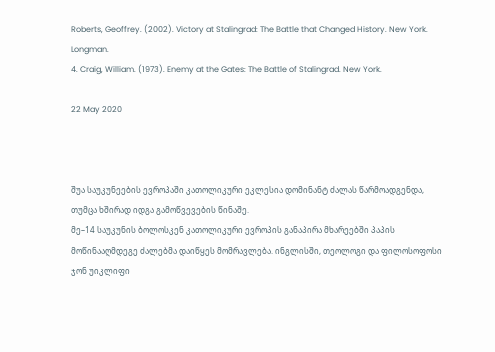Roberts, Geoffrey. (2002). Victory at Stalingrad: The Battle that Changed History. New York. Longman.
4. Craig, William. (1973). Enemy at the Gates: The Battle of Stalingrad. New York.

22 May 2020



შუა საუკუნეების ევროპაში კათოლიკური ეკლესია დომინანტ ძალას წარმოადგენდა, თუმცა ხშირად იდგა გამოწვევების წინაშე.
მე–14 საუკუნის ბოლოსკენ კათოლიკური ევროპის განაპირა მხარეებში პაპის მოწინააღმდეგე ძალებმა დაიწყეს მომრავლება. ინგლისში, თეოლოგი და ფილოსოფოსი ჯონ უიკლიფი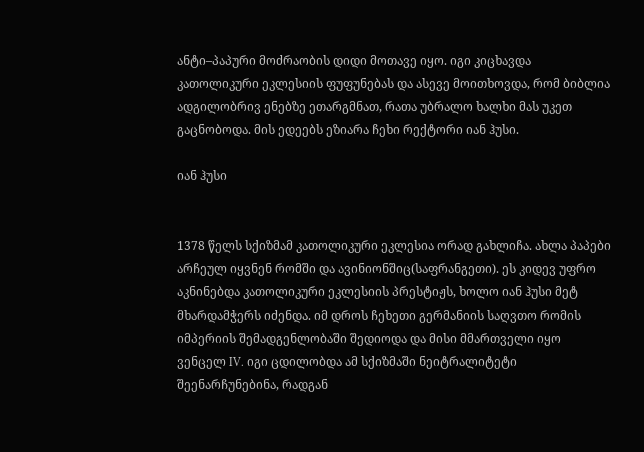ანტი–პაპური მოძრაობის დიდი მოთავე იყო. იგი კიცხავდა კათოლიკური ეკლესიის ფუფუნებას და ასევე მოითხოვდა, რომ ბიბლია ადგილობრივ ენებზე ეთარგმნათ, რათა უბრალო ხალხი მას უკეთ გაცნობოდა. მის ედეებს ეზიარა ჩეხი რექტორი იან ჰუსი.

იან ჰუსი


1378 წელს სქიზმამ კათოლიკური ეკლესია ორად გახლიჩა. ახლა პაპები არჩეულ იყვნენ რომში და ავინიონშიც(საფრანგეთი). ეს კიდევ უფრო აკნინებდა კათოლიკური ეკლესიის პრესტიჟს, ხოლო იან ჰუსი მეტ მხარდამჭერს იძენდა. იმ დროს ჩეხეთი გერმანიის საღვთო რომის იმპერიის შემადგენლობაში შედიოდა და მისი მმართველი იყო ვენცელ IV. იგი ცდილობდა ამ სქიზმაში ნეიტრალიტეტი შეენარჩუნებინა, რადგან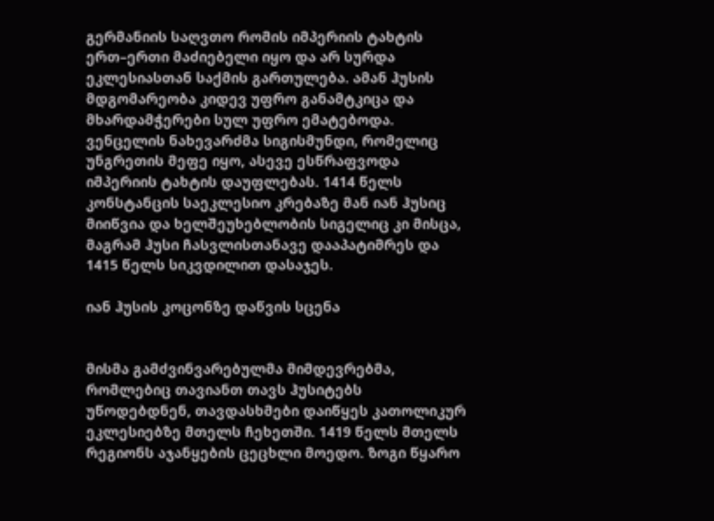გერმანიის საღვთო რომის იმპერიის ტახტის ერთ–ერთი მაძიებელი იყო და არ სურდა ეკლესიასთან საქმის გართულება. ამან ჰუსის მდგომარეობა კიდევ უფრო განამტკიცა და მხარდამჭერები სულ უფრო ემატებოდა. ვენცელის ნახევარძმა სიგისმუნდი, რომელიც უნგრეთის მეფე იყო, ასევე ესწრაფვოდა იმპერიის ტახტის დაუფლებას. 1414 წელს კონსტანცის საეკლესიო კრებაზე მან იან ჰუსიც მიიწვია და ხელშეუხებლობის სიგელიც კი მისცა, მაგრამ ჰუსი ჩასვლისთანავე დააპატიმრეს და 1415 წელს სიკვდილით დასაჯეს.

იან ჰუსის კოცონზე დაწვის სცენა


მისმა გამძვინვარებულმა მიმდევრებმა, რომლებიც თავიანთ თავს ჰუსიტებს უწოდებდნენ, თავდასხმები დაიწყეს კათოლიკურ ეკლესიებზე მთელს ჩეხეთში. 1419 წელს მთელს რეგიონს აჯანყების ცეცხლი მოედო. ზოგი წყარო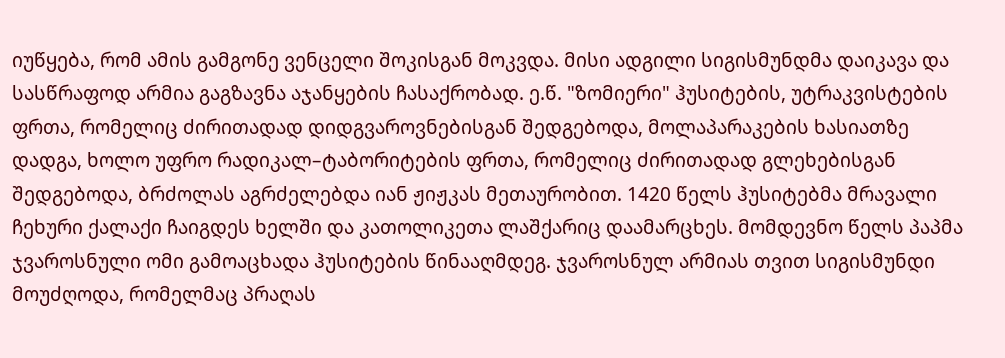იუწყება, რომ ამის გამგონე ვენცელი შოკისგან მოკვდა. მისი ადგილი სიგისმუნდმა დაიკავა და სასწრაფოდ არმია გაგზავნა აჯანყების ჩასაქრობად. ე.წ. "ზომიერი" ჰუსიტების, უტრაკვისტების ფრთა, რომელიც ძირითადად დიდგვაროვნებისგან შედგებოდა, მოლაპარაკების ხასიათზე დადგა, ხოლო უფრო რადიკალ–ტაბორიტების ფრთა, რომელიც ძირითადად გლეხებისგან შედგებოდა, ბრძოლას აგრძელებდა იან ჟიჟკას მეთაურობით. 1420 წელს ჰუსიტებმა მრავალი ჩეხური ქალაქი ჩაიგდეს ხელში და კათოლიკეთა ლაშქარიც დაამარცხეს. მომდევნო წელს პაპმა ჯვაროსნული ომი გამოაცხადა ჰუსიტების წინააღმდეგ. ჯვაროსნულ არმიას თვით სიგისმუნდი მოუძღოდა, რომელმაც პრაღას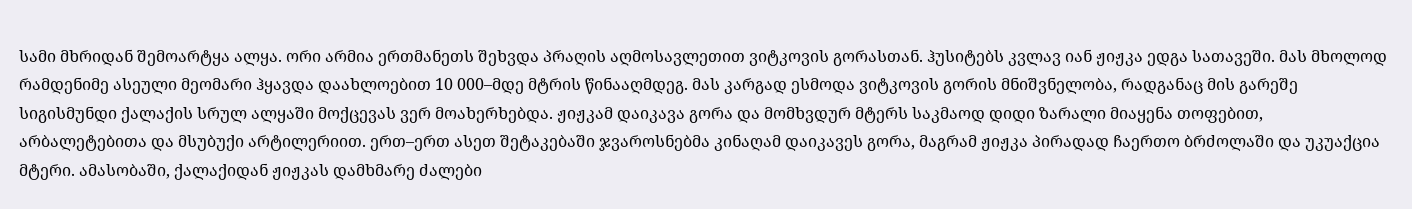სამი მხრიდან შემოარტყა ალყა. ორი არმია ერთმანეთს შეხვდა პრაღის აღმოსავლეთით ვიტკოვის გორასთან. ჰუსიტებს კვლავ იან ჟიჟკა ედგა სათავეში. მას მხოლოდ რამდენიმე ასეული მეომარი ჰყავდა დაახლოებით 10 000–მდე მტრის წინააღმდეგ. მას კარგად ესმოდა ვიტკოვის გორის მნიშვნელობა, რადგანაც მის გარეშე სიგისმუნდი ქალაქის სრულ ალყაში მოქცევას ვერ მოახერხებდა. ჟიჟკამ დაიკავა გორა და მომხვდურ მტერს საკმაოდ დიდი ზარალი მიაყენა თოფებით, არბალეტებითა და მსუბუქი არტილერიით. ერთ–ერთ ასეთ შეტაკებაში ჯვაროსნებმა კინაღამ დაიკავეს გორა, მაგრამ ჟიჟკა პირადად ჩაერთო ბრძოლაში და უკუაქცია მტერი. ამასობაში, ქალაქიდან ჟიჟკას დამხმარე ძალები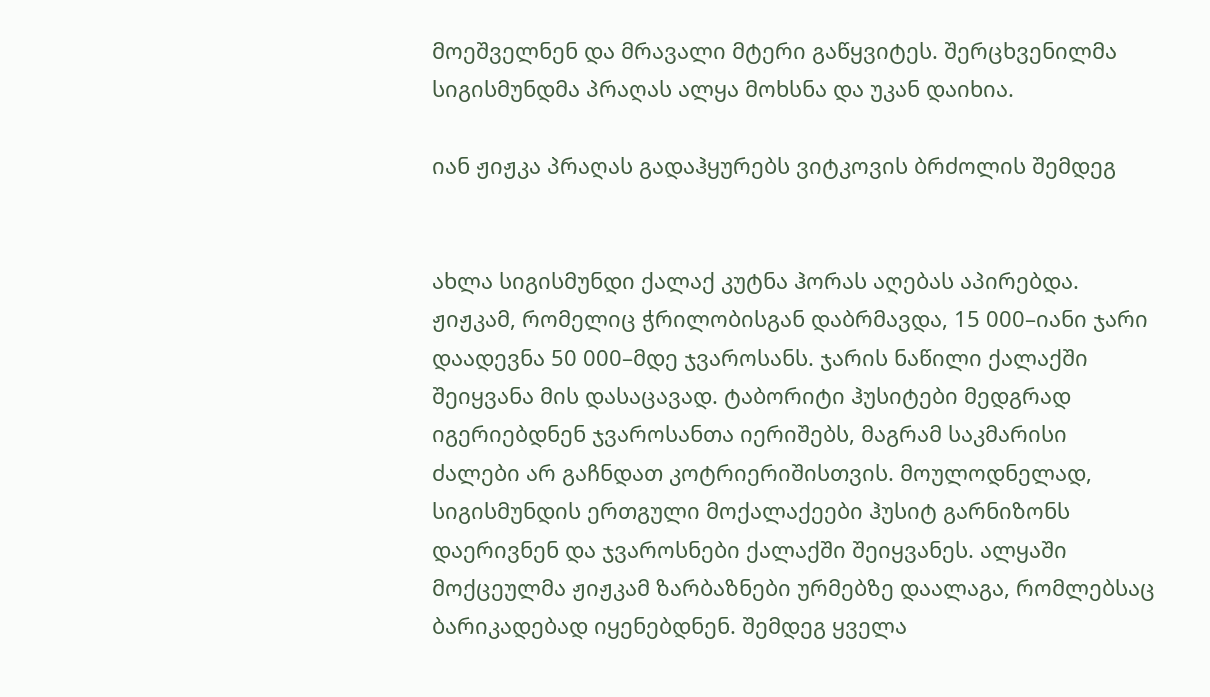მოეშველნენ და მრავალი მტერი გაწყვიტეს. შერცხვენილმა სიგისმუნდმა პრაღას ალყა მოხსნა და უკან დაიხია.

იან ჟიჟკა პრაღას გადაჰყურებს ვიტკოვის ბრძოლის შემდეგ


ახლა სიგისმუნდი ქალაქ კუტნა ჰორას აღებას აპირებდა. ჟიჟკამ, რომელიც ჭრილობისგან დაბრმავდა, 15 000–იანი ჯარი დაადევნა 50 000–მდე ჯვაროსანს. ჯარის ნაწილი ქალაქში შეიყვანა მის დასაცავად. ტაბორიტი ჰუსიტები მედგრად იგერიებდნენ ჯვაროსანთა იერიშებს, მაგრამ საკმარისი ძალები არ გაჩნდათ კოტრიერიშისთვის. მოულოდნელად, სიგისმუნდის ერთგული მოქალაქეები ჰუსიტ გარნიზონს დაერივნენ და ჯვაროსნები ქალაქში შეიყვანეს. ალყაში მოქცეულმა ჟიჟკამ ზარბაზნები ურმებზე დაალაგა, რომლებსაც ბარიკადებად იყენებდნენ. შემდეგ ყველა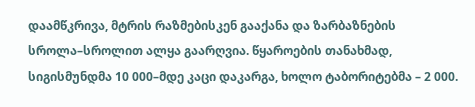დაამწკრივა, მტრის რაზმებისკენ გააქანა და ზარბაზნების სროლა–სროლით ალყა გაარღვია. წყაროების თანახმად, სიგისმუნდმა 10 000–მდე კაცი დაკარგა, ხოლო ტაბორიტებმა – 2 000.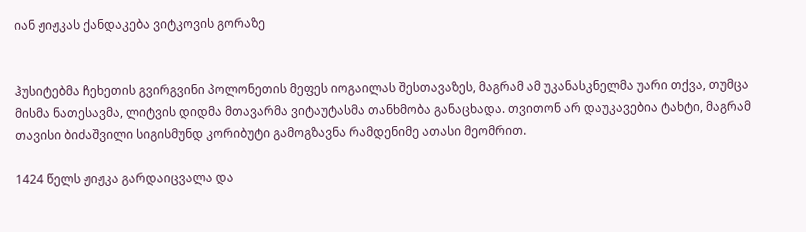იან ჟიჟკას ქანდაკება ვიტკოვის გორაზე


ჰუსიტებმა ჩეხეთის გვირგვინი პოლონეთის მეფეს იოგაილას შესთავაზეს, მაგრამ ამ უკანასკნელმა უარი თქვა, თუმცა მისმა ნათესავმა, ლიტვის დიდმა მთავარმა ვიტაუტასმა თანხმობა განაცხადა. თვითონ არ დაუკავებია ტახტი, მაგრამ თავისი ბიძაშვილი სიგისმუნდ კორიბუტი გამოგზავნა რამდენიმე ათასი მეომრით.

1424 წელს ჟიჟკა გარდაიცვალა და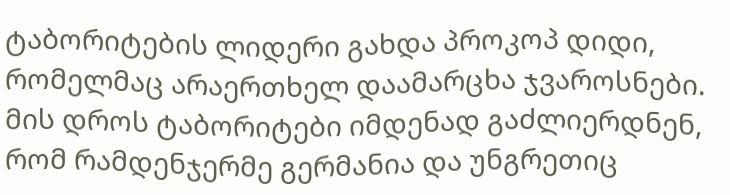ტაბორიტების ლიდერი გახდა პროკოპ დიდი, რომელმაც არაერთხელ დაამარცხა ჯვაროსნები. მის დროს ტაბორიტები იმდენად გაძლიერდნენ, რომ რამდენჯერმე გერმანია და უნგრეთიც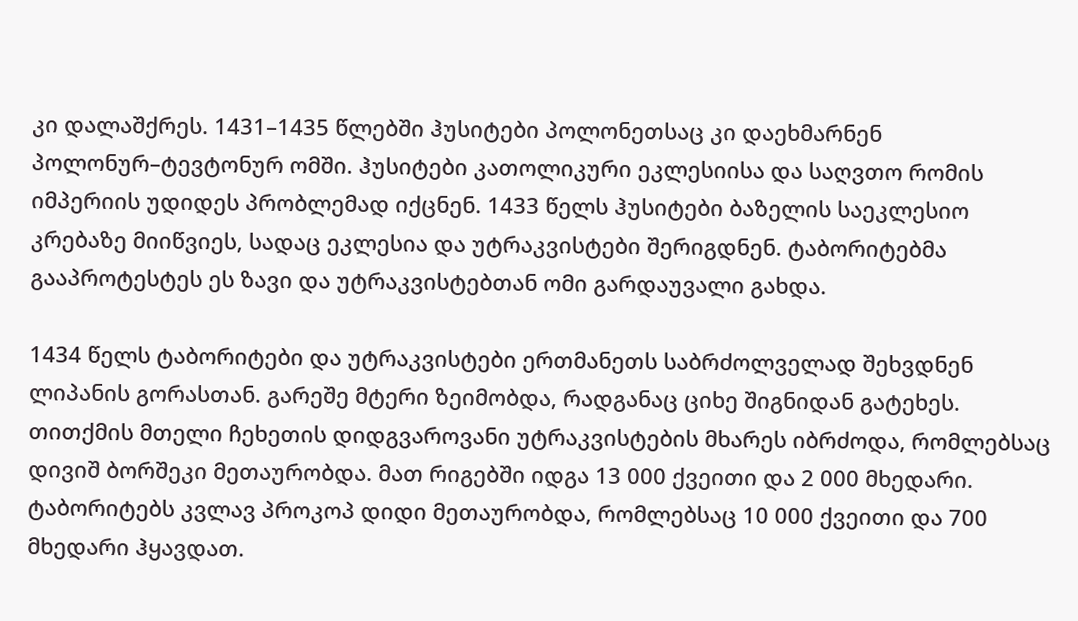კი დალაშქრეს. 1431–1435 წლებში ჰუსიტები პოლონეთსაც კი დაეხმარნენ პოლონურ–ტევტონურ ომში. ჰუსიტები კათოლიკური ეკლესიისა და საღვთო რომის იმპერიის უდიდეს პრობლემად იქცნენ. 1433 წელს ჰუსიტები ბაზელის საეკლესიო კრებაზე მიიწვიეს, სადაც ეკლესია და უტრაკვისტები შერიგდნენ. ტაბორიტებმა გააპროტესტეს ეს ზავი და უტრაკვისტებთან ომი გარდაუვალი გახდა.

1434 წელს ტაბორიტები და უტრაკვისტები ერთმანეთს საბრძოლველად შეხვდნენ ლიპანის გორასთან. გარეშე მტერი ზეიმობდა, რადგანაც ციხე შიგნიდან გატეხეს. თითქმის მთელი ჩეხეთის დიდგვაროვანი უტრაკვისტების მხარეს იბრძოდა, რომლებსაც დივიშ ბორშეკი მეთაურობდა. მათ რიგებში იდგა 13 000 ქვეითი და 2 000 მხედარი. ტაბორიტებს კვლავ პროკოპ დიდი მეთაურობდა, რომლებსაც 10 000 ქვეითი და 700 მხედარი ჰყავდათ.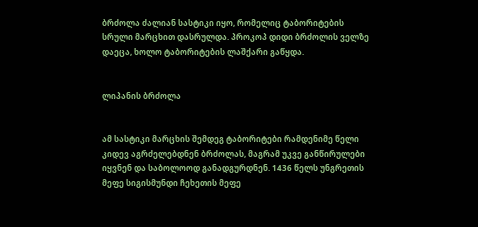ბრძოლა ძალიან სასტიკი იყო, რომელიც ტაბორიტების სრული მარცხით დასრულდა. პროკოპ დიდი ბრძოლის ველზე დაეცა, ხოლო ტაბორიტების ლაშქარი გაწყდა.


ლიპანის ბრძოლა


ამ სასტიკი მარცხის შემდეგ ტაბორიტები რამდენიმე წელი კიდევ აგრძელებდნენ ბრძოლას, მაგრამ უკვე განწირულები იყვნენ და საბოლოოდ განადგურდნენ. 1436 წელს უნგრეთის მეფე სიგისმუნდი ჩეხეთის მეფე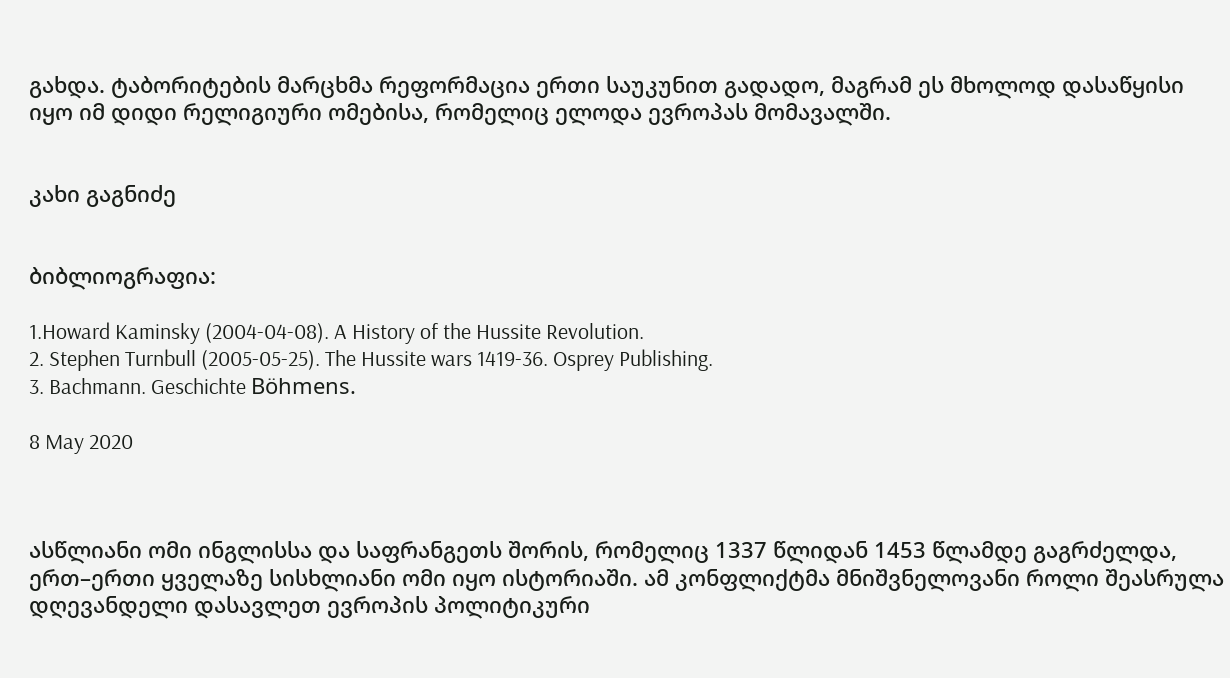გახდა. ტაბორიტების მარცხმა რეფორმაცია ერთი საუკუნით გადადო, მაგრამ ეს მხოლოდ დასაწყისი იყო იმ დიდი რელიგიური ომებისა, რომელიც ელოდა ევროპას მომავალში.


კახი გაგნიძე


ბიბლიოგრაფია:

1.Howard Kaminsky (2004-04-08). A History of the Hussite Revolution.
2. Stephen Turnbull (2005-05-25). The Hussite wars 1419-36. Osprey Publishing.
3. Bachmann. Geschichte Böhmens.

8 May 2020



ასწლიანი ომი ინგლისსა და საფრანგეთს შორის, რომელიც 1337 წლიდან 1453 წლამდე გაგრძელდა, ერთ–ერთი ყველაზე სისხლიანი ომი იყო ისტორიაში. ამ კონფლიქტმა მნიშვნელოვანი როლი შეასრულა დღევანდელი დასავლეთ ევროპის პოლიტიკური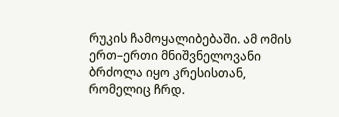რუკის ჩამოყალიბებაში. ამ ომის ერთ–ერთი მნიშვნელოვანი ბრძოლა იყო კრესისთან, რომელიც ჩრდ.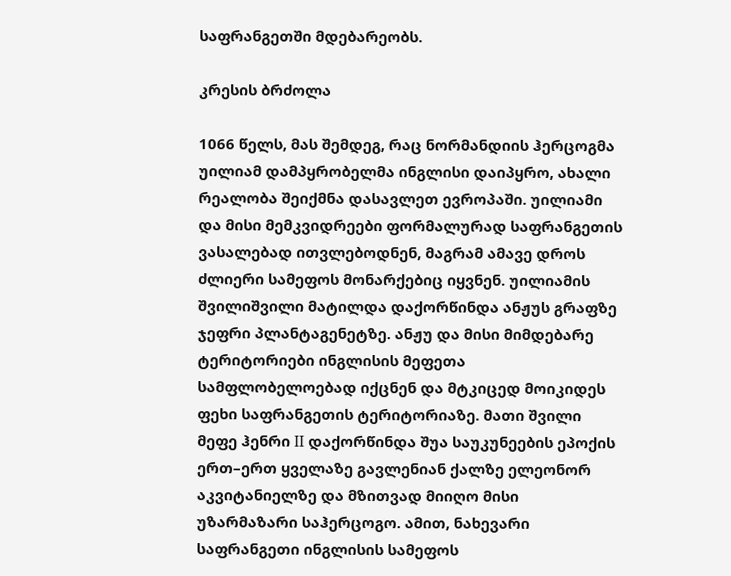საფრანგეთში მდებარეობს.

კრესის ბრძოლა

1066 წელს, მას შემდეგ, რაც ნორმანდიის ჰერცოგმა უილიამ დამპყრობელმა ინგლისი დაიპყრო, ახალი რეალობა შეიქმნა დასავლეთ ევროპაში. უილიამი და მისი მემკვიდრეები ფორმალურად საფრანგეთის ვასალებად ითვლებოდნენ, მაგრამ ამავე დროს ძლიერი სამეფოს მონარქებიც იყვნენ. უილიამის შვილიშვილი მატილდა დაქორწინდა ანჟუს გრაფზე ჯეფრი პლანტაგენეტზე. ანჟუ და მისი მიმდებარე ტერიტორიები ინგლისის მეფეთა სამფლობელოებად იქცნენ და მტკიცედ მოიკიდეს ფეხი საფრანგეთის ტერიტორიაზე. მათი შვილი მეფე ჰენრი II დაქორწინდა შუა საუკუნეების ეპოქის ერთ–ერთ ყველაზე გავლენიან ქალზე ელეონორ აკვიტანიელზე და მზითვად მიიღო მისი უზარმაზარი საჰერცოგო. ამით, ნახევარი საფრანგეთი ინგლისის სამეფოს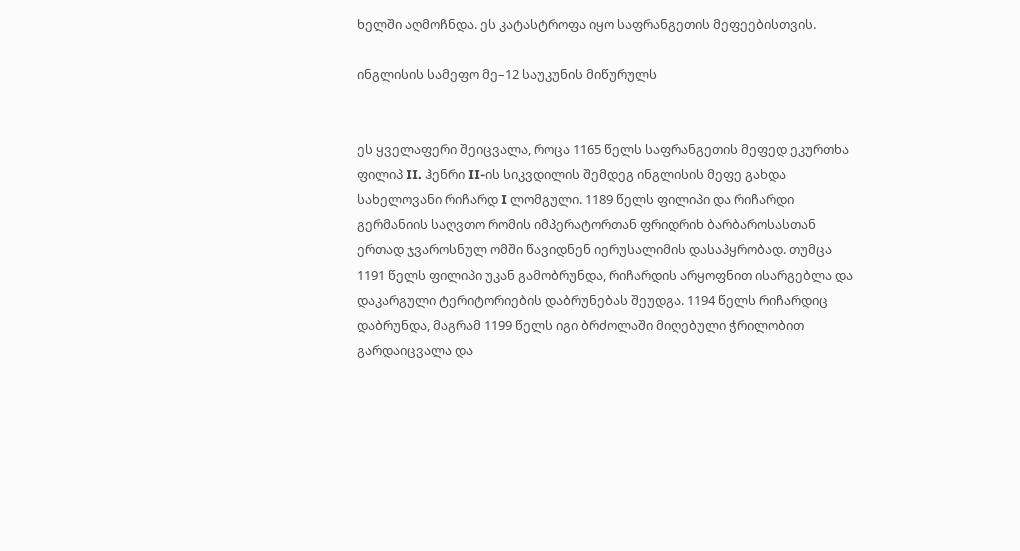ხელში აღმოჩნდა. ეს კატასტროფა იყო საფრანგეთის მეფეებისთვის.

ინგლისის სამეფო მე–12 საუკუნის მიწურულს


ეს ყველაფერი შეიცვალა, როცა 1165 წელს საფრანგეთის მეფედ ეკურთხა ფილიპ II. ჰენრი II-ის სიკვდილის შემდეგ ინგლისის მეფე გახდა სახელოვანი რიჩარდ I ლომგული. 1189 წელს ფილიპი და რიჩარდი გერმანიის საღვთო რომის იმპერატორთან ფრიდრიხ ბარბაროსასთან ერთად ჯვაროსნულ ომში წავიდნენ იერუსალიმის დასაპყრობად. თუმცა 1191 წელს ფილიპი უკან გამობრუნდა, რიჩარდის არყოფნით ისარგებლა და დაკარგული ტერიტორიების დაბრუნებას შეუდგა. 1194 წელს რიჩარდიც დაბრუნდა, მაგრამ 1199 წელს იგი ბრძოლაში მიღებული ჭრილობით გარდაიცვალა და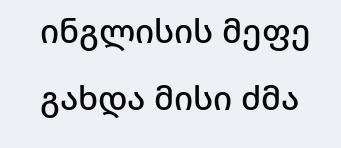ინგლისის მეფე გახდა მისი ძმა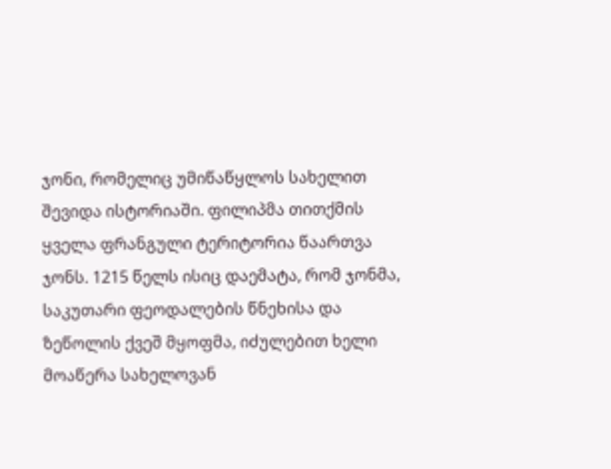ჯონი, რომელიც უმიწაწყლოს სახელით შევიდა ისტორიაში. ფილიპმა თითქმის ყველა ფრანგული ტერიტორია წაართვა ჯონს. 1215 წელს ისიც დაემატა, რომ ჯონმა, საკუთარი ფეოდალების წნეხისა და ზეწოლის ქვეშ მყოფმა, იძულებით ხელი მოაწერა სახელოვან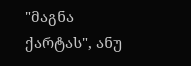"მაგნა ქარტას", ანუ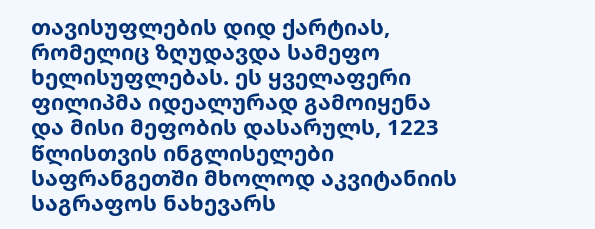თავისუფლების დიდ ქარტიას, რომელიც ზღუდავდა სამეფო ხელისუფლებას. ეს ყველაფერი ფილიპმა იდეალურად გამოიყენა და მისი მეფობის დასარულს, 1223 წლისთვის ინგლისელები საფრანგეთში მხოლოდ აკვიტანიის საგრაფოს ნახევარს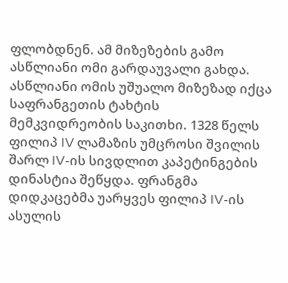ფლობდნენ. ამ მიზეზების გამო ასწლიანი ომი გარდაუვალი გახდა. ასწლიანი ომის უშუალო მიზეზად იქცა საფრანგეთის ტახტის მემკვიდრეობის საკითხი. 1328 წელს ფილიპ IV ლამაზის უმცროსი შვილის შარლ IV-ის სივდლით კაპეტინგების დინასტია შეწყდა. ფრანგმა დიდკაცებმა უარყვეს ფილიპ IV-ის ასულის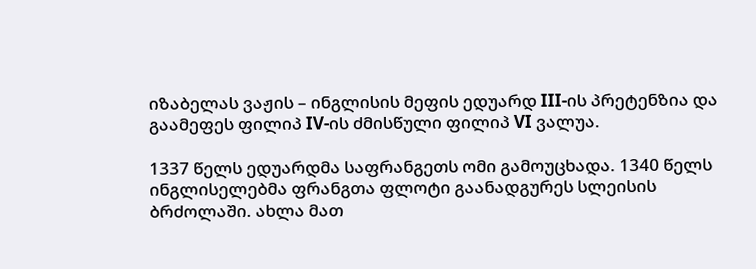იზაბელას ვაჟის – ინგლისის მეფის ედუარდ III-ის პრეტენზია და გაამეფეს ფილიპ IV-ის ძმისწული ფილიპ VI ვალუა.

1337 წელს ედუარდმა საფრანგეთს ომი გამოუცხადა. 1340 წელს ინგლისელებმა ფრანგთა ფლოტი გაანადგურეს სლეისის ბრძოლაში. ახლა მათ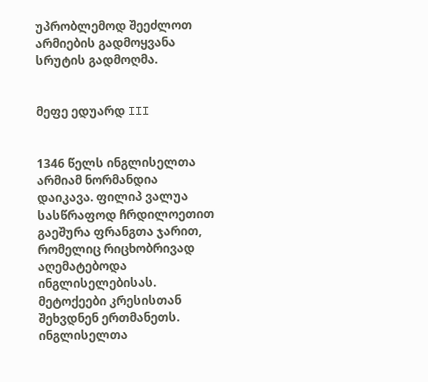უპრობლემოდ შეეძლოთ არმიების გადმოყვანა სრუტის გადმოღმა.


მეფე ედუარდ III


1346 წელს ინგლისელთა არმიამ ნორმანდია დაიკავა. ფილიპ ვალუა სასწრაფოდ ჩრდილოეთით გაეშურა ფრანგთა ჯარით, რომელიც რიცხობრივად აღემატებოდა ინგლისელებისას. მეტოქეები კრესისთან შეხვდნენ ერთმანეთს. ინგლისელთა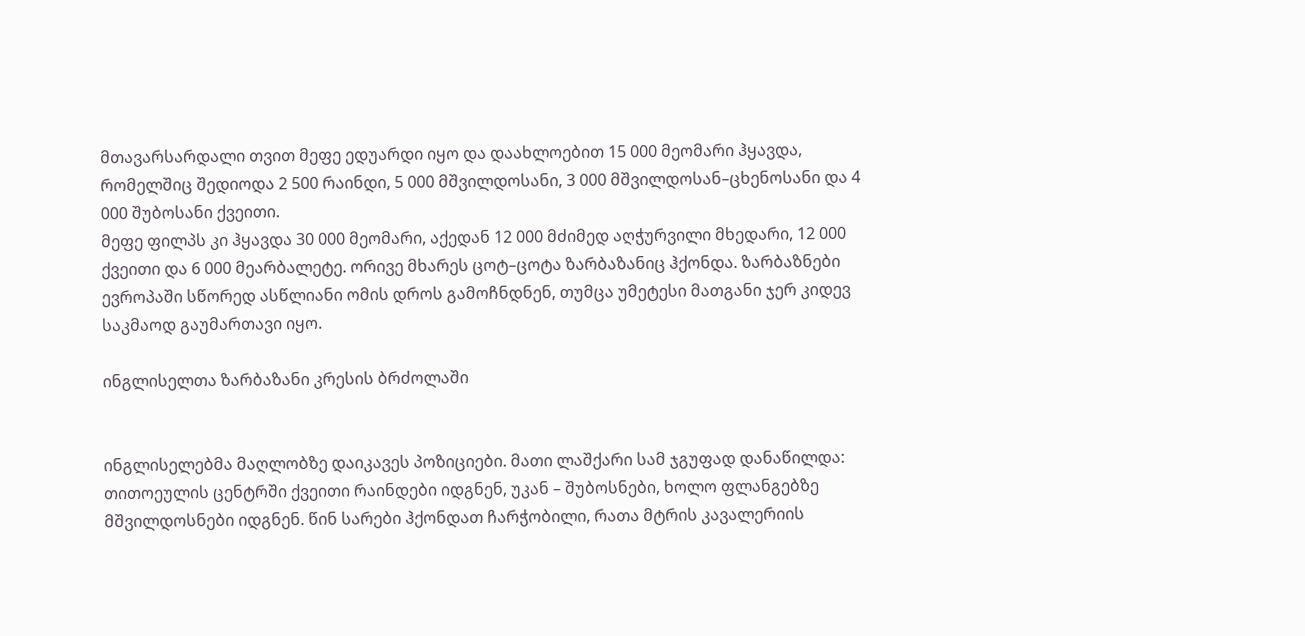მთავარსარდალი თვით მეფე ედუარდი იყო და დაახლოებით 15 000 მეომარი ჰყავდა, რომელშიც შედიოდა 2 500 რაინდი, 5 000 მშვილდოსანი, 3 000 მშვილდოსან–ცხენოსანი და 4 000 შუბოსანი ქვეითი.
მეფე ფილპს კი ჰყავდა 30 000 მეომარი, აქედან 12 000 მძიმედ აღჭურვილი მხედარი, 12 000 ქვეითი და 6 000 მეარბალეტე. ორივე მხარეს ცოტ–ცოტა ზარბაზანიც ჰქონდა. ზარბაზნები ევროპაში სწორედ ასწლიანი ომის დროს გამოჩნდნენ, თუმცა უმეტესი მათგანი ჯერ კიდევ საკმაოდ გაუმართავი იყო.

ინგლისელთა ზარბაზანი კრესის ბრძოლაში


ინგლისელებმა მაღლობზე დაიკავეს პოზიციები. მათი ლაშქარი სამ ჯგუფად დანაწილდა: თითოეულის ცენტრში ქვეითი რაინდები იდგნენ, უკან – შუბოსნები, ხოლო ფლანგებზე მშვილდოსნები იდგნენ. წინ სარები ჰქონდათ ჩარჭობილი, რათა მტრის კავალერიის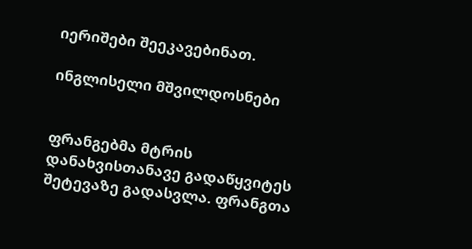იერიშები შეეკავებინათ.

ინგლისელი მშვილდოსნები


ფრანგებმა მტრის დანახვისთანავე გადაწყვიტეს შეტევაზე გადასვლა. ფრანგთა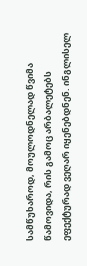სამწუხაროდ, მოულოდნელად წვიმა წამოვიდა, რის გამოც არბალეტებს ეფექტურად ვეღარ იყენებდნენ. ინგლისელ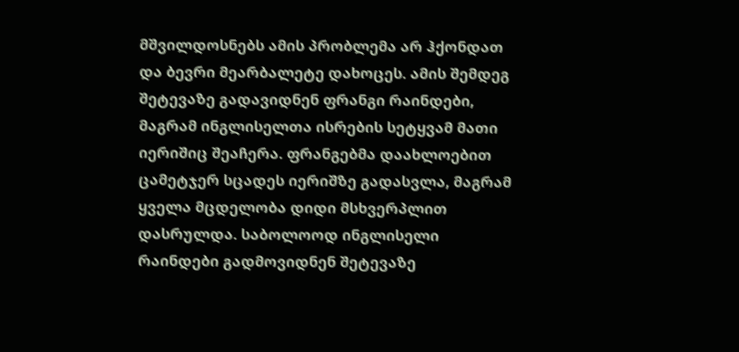მშვილდოსნებს ამის პრობლემა არ ჰქონდათ და ბევრი მეარბალეტე დახოცეს. ამის შემდეგ შეტევაზე გადავიდნენ ფრანგი რაინდები, მაგრამ ინგლისელთა ისრების სეტყვამ მათი იერიშიც შეაჩერა. ფრანგებმა დაახლოებით ცამეტჯერ სცადეს იერიშზე გადასვლა, მაგრამ ყველა მცდელობა დიდი მსხვერპლით დასრულდა. საბოლოოდ ინგლისელი რაინდები გადმოვიდნენ შეტევაზე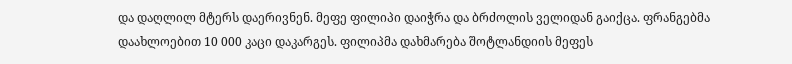და დაღლილ მტერს დაერივნენ. მეფე ფილიპი დაიჭრა და ბრძოლის ველიდან გაიქცა. ფრანგებმა დაახლოებით 10 000 კაცი დაკარგეს. ფილიპმა დახმარება შოტლანდიის მეფეს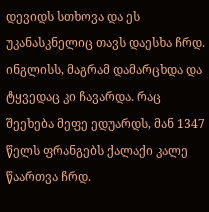დევიდს სთხოვა და ეს უკანასკნელიც თავს დაესხა ჩრდ. ინგლისს, მაგრამ დამარცხდა და ტყვედაც კი ჩავარდა. რაც შეეხება მეფე ედუარდს, მან 1347 წელს ფრანგებს ქალაქი კალე წაართვა ჩრდ.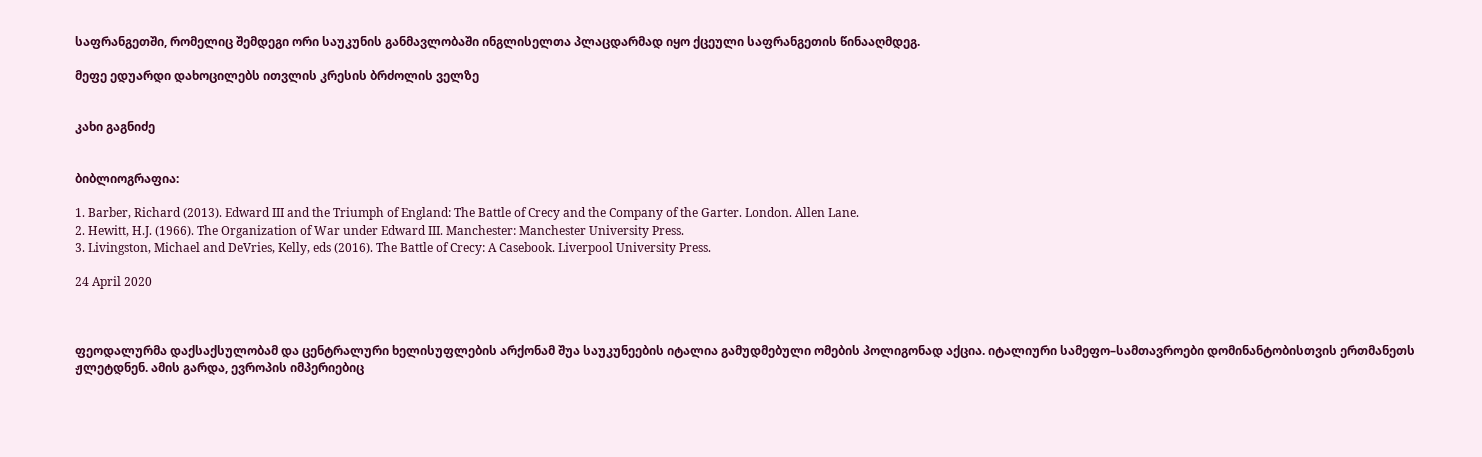საფრანგეთში, რომელიც შემდეგი ორი საუკუნის განმავლობაში ინგლისელთა პლაცდარმად იყო ქცეული საფრანგეთის წინააღმდეგ.

მეფე ედუარდი დახოცილებს ითვლის კრესის ბრძოლის ველზე


კახი გაგნიძე


ბიბლიოგრაფია:

1. Barber, Richard (2013). Edward III and the Triumph of England: The Battle of Crecy and the Company of the Garter. London. Allen Lane.
2. Hewitt, H.J. (1966). The Organization of War under Edward III. Manchester: Manchester University Press.
3. Livingston, Michael and DeVries, Kelly, eds (2016). The Battle of Crecy: A Casebook. Liverpool University Press.

24 April 2020



ფეოდალურმა დაქსაქსულობამ და ცენტრალური ხელისუფლების არქონამ შუა საუკუნეების იტალია გამუდმებული ომების პოლიგონად აქცია. იტალიური სამეფო–სამთავროები დომინანტობისთვის ერთმანეთს ჟლეტდნენ. ამის გარდა, ევროპის იმპერიებიც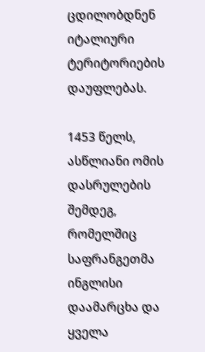ცდილობდნენ იტალიური ტერიტორიების დაუფლებას.

1453 წელს, ასწლიანი ომის დასრულების შემდეგ, რომელშიც საფრანგეთმა ინგლისი დაამარცხა და ყველა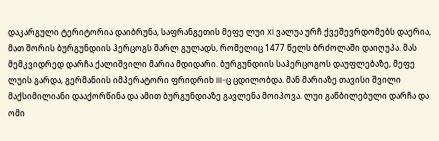დაკარგული ტერიტორია დაიბრუნა, საფრანგეთის მეფე ლუი XI ვალუა ურჩ ქვეშევრდომებს დაერია, მათ შორის ბურგუნდიის ჰერცოგს შარლ გულადს, რომელიც 1477 წელს ბრძოლაში დაიღუპა. მას მემკვიდრედ დარჩა ქალიშვილი მარია მდიდარი. ბურგუნდიის საჰერცოგოს დაუფლებაზე, მეფე ლუის გარდა, გერმანიის იმპერატორი ფრიდრიხ III-ც ცდილობდა. მან მარიაზე თავისი შვილი მაქსიმილიანი დააქორწინა და ამით ბურგუნდიაზე გავლენა მოიპოვა. ლუი გაწბილებული დარჩა და ომი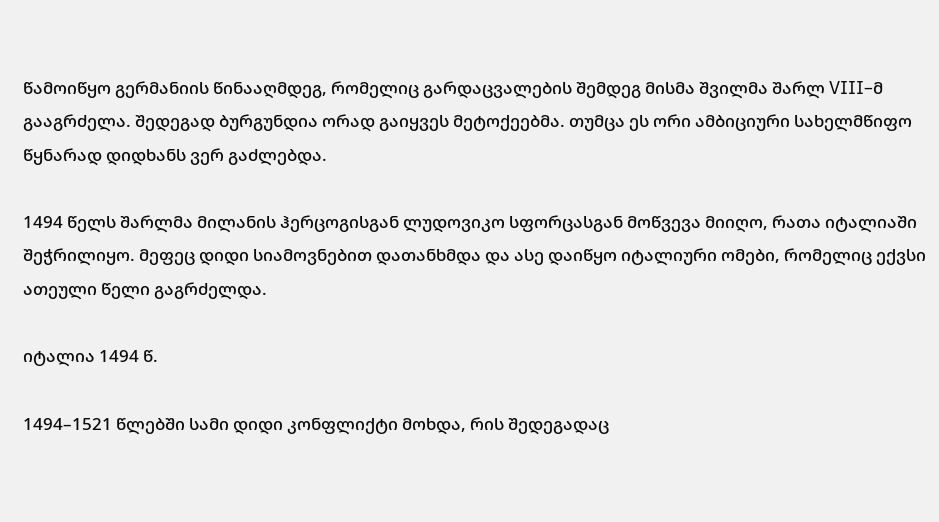წამოიწყო გერმანიის წინააღმდეგ, რომელიც გარდაცვალების შემდეგ მისმა შვილმა შარლ VIII–მ გააგრძელა. შედეგად ბურგუნდია ორად გაიყვეს მეტოქეებმა. თუმცა ეს ორი ამბიციური სახელმწიფო წყნარად დიდხანს ვერ გაძლებდა.

1494 წელს შარლმა მილანის ჰერცოგისგან ლუდოვიკო სფორცასგან მოწვევა მიიღო, რათა იტალიაში შეჭრილიყო. მეფეც დიდი სიამოვნებით დათანხმდა და ასე დაიწყო იტალიური ომები, რომელიც ექვსი ათეული წელი გაგრძელდა.

იტალია 1494 წ.

1494–1521 წლებში სამი დიდი კონფლიქტი მოხდა, რის შედეგადაც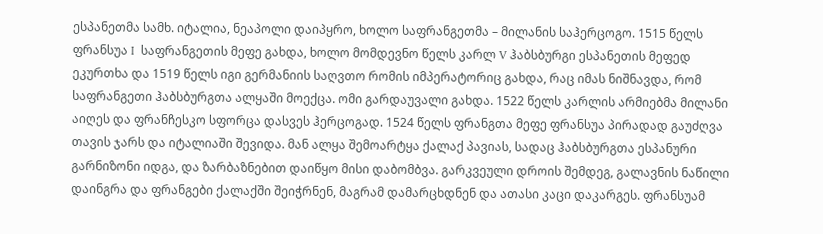ესპანეთმა სამხ. იტალია, ნეაპოლი დაიპყრო, ხოლო საფრანგეთმა – მილანის საჰერცოგო. 1515 წელს ფრანსუა I  საფრანგეთის მეფე გახდა, ხოლო მომდევნო წელს კარლ V ჰაბსბურგი ესპანეთის მეფედ ეკურთხა და 1519 წელს იგი გერმანიის საღვთო რომის იმპერატორიც გახდა, რაც იმას ნიშნავდა, რომ საფრანგეთი ჰაბსბურგთა ალყაში მოექცა. ომი გარდაუვალი გახდა. 1522 წელს კარლის არმიებმა მილანი აიღეს და ფრანჩესკო სფორცა დასვეს ჰერცოგად. 1524 წელს ფრანგთა მეფე ფრანსუა პირადად გაუძღვა თავის ჯარს და იტალიაში შევიდა. მან ალყა შემოარტყა ქალაქ პავიას, სადაც ჰაბსბურგთა ესპანური გარნიზონი იდგა, და ზარბაზნებით დაიწყო მისი დაბომბვა. გარკვეული დროის შემდეგ, გალავნის ნაწილი დაინგრა და ფრანგები ქალაქში შეიჭრნენ, მაგრამ დამარცხდნენ და ათასი კაცი დაკარგეს. ფრანსუამ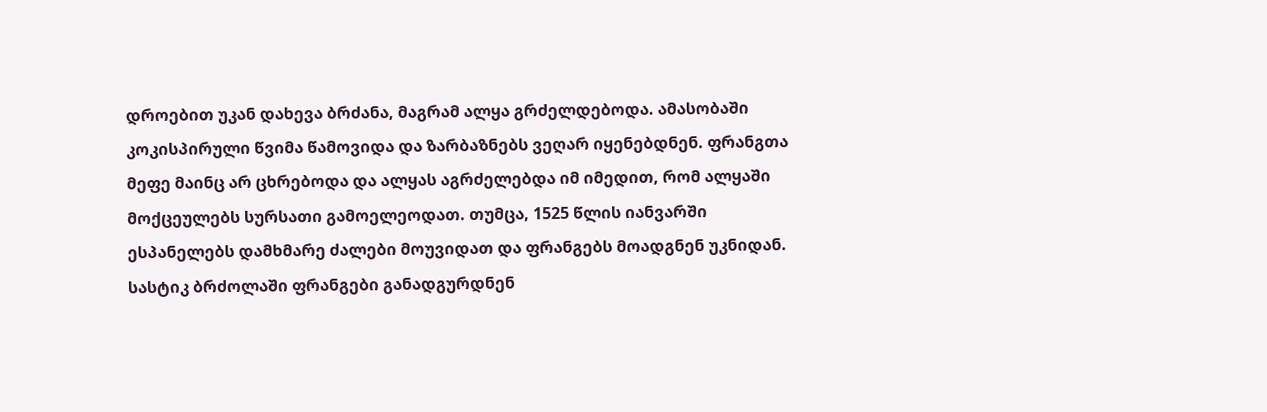დროებით უკან დახევა ბრძანა, მაგრამ ალყა გრძელდებოდა. ამასობაში კოკისპირული წვიმა წამოვიდა და ზარბაზნებს ვეღარ იყენებდნენ. ფრანგთა მეფე მაინც არ ცხრებოდა და ალყას აგრძელებდა იმ იმედით, რომ ალყაში მოქცეულებს სურსათი გამოელეოდათ. თუმცა, 1525 წლის იანვარში ესპანელებს დამხმარე ძალები მოუვიდათ და ფრანგებს მოადგნენ უკნიდან. სასტიკ ბრძოლაში ფრანგები განადგურდნენ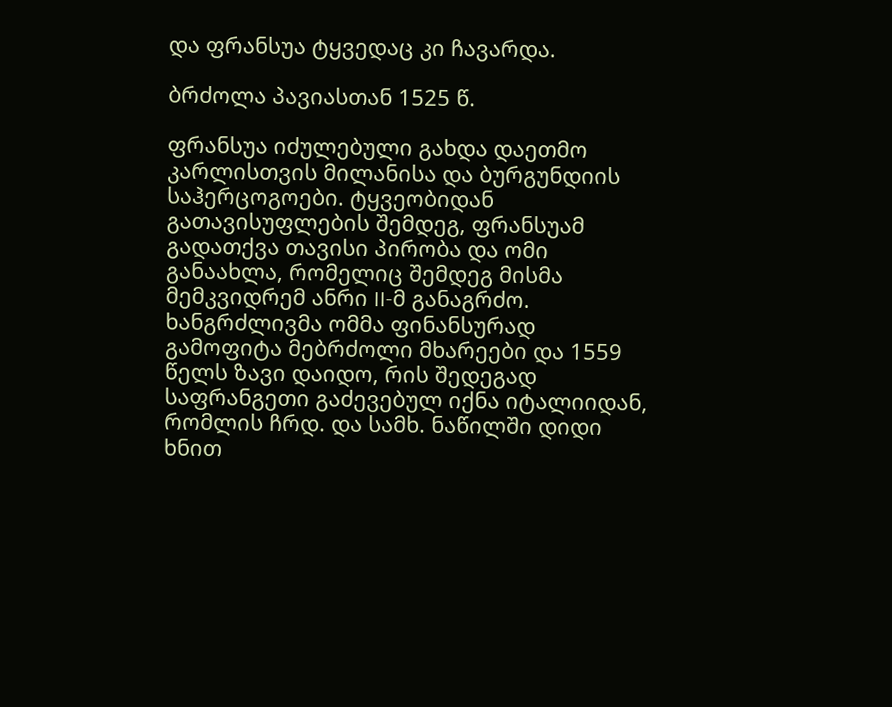და ფრანსუა ტყვედაც კი ჩავარდა.

ბრძოლა პავიასთან 1525 წ.

ფრანსუა იძულებული გახდა დაეთმო კარლისთვის მილანისა და ბურგუნდიის საჰერცოგოები. ტყვეობიდან გათავისუფლების შემდეგ, ფრანსუამ გადათქვა თავისი პირობა და ომი განაახლა, რომელიც შემდეგ მისმა მემკვიდრემ ანრი II-მ განაგრძო. ხანგრძლივმა ომმა ფინანსურად გამოფიტა მებრძოლი მხარეები და 1559 წელს ზავი დაიდო, რის შედეგად საფრანგეთი გაძევებულ იქნა იტალიიდან, რომლის ჩრდ. და სამხ. ნაწილში დიდი ხნით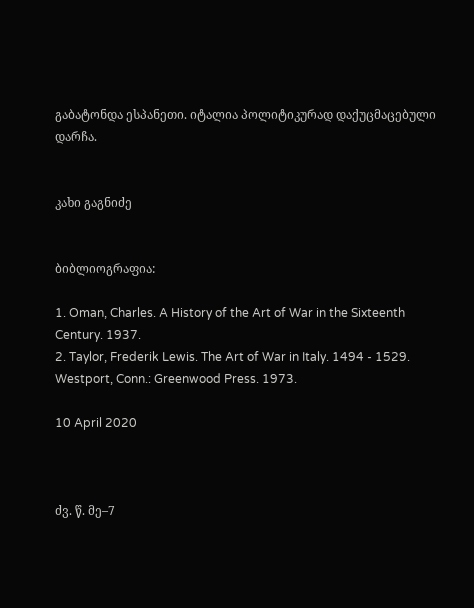გაბატონდა ესპანეთი. იტალია პოლიტიკურად დაქუცმაცებული დარჩა.


კახი გაგნიძე


ბიბლიოგრაფია:

1. Oman, Charles. A History of the Art of War in the Sixteenth Century. 1937.
2. Taylor, Frederik Lewis. The Art of War in Italy. 1494 - 1529. Westport, Conn.: Greenwood Press. 1973.

10 April 2020



ძვ. წ. მე–7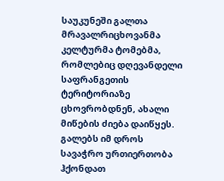საუკუნეში გალთა მრავალრიცხოვანმა კელტურმა ტომებმა, რომლებიც დღევანდელი საფრანგეთის ტერიტორიაზე ცხოვრობდნენ, ახალი მიწების ძიება დაიწყეს. გალებს იმ დროს სავაჭრო ურთიერთობა ჰქონდათ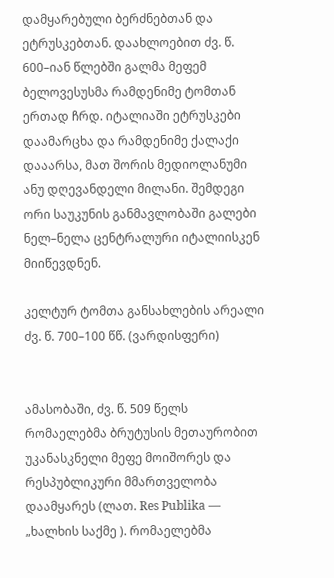დამყარებული ბერძნებთან და ეტრუსკებთან. დაახლოებით ძვ. წ. 600–იან წლებში გალმა მეფემ ბელოვესუსმა რამდენიმე ტომთან ერთად ჩრდ. იტალიაში ეტრუსკები დაამარცხა და რამდენიმე ქალაქი დააარსა, მათ შორის მედიოლანუმი ანუ დღევანდელი მილანი. შემდეგი ორი საუკუნის განმავლობაში გალები ნელ–ნელა ცენტრალური იტალიისკენ მიიწევდნენ.

კელტურ ტომთა განსახლების არეალი ძვ. წ. 700–100 წწ. (ვარდისფერი)


ამასობაში, ძვ. წ. 509 წელს რომაელებმა ბრუტუსის მეთაურობით უკანასკნელი მეფე მოიშორეს და რესპუბლიკური მმართველობა დაამყარეს (ლათ. Res Publika — „ხალხის საქმე ). რომაელებმა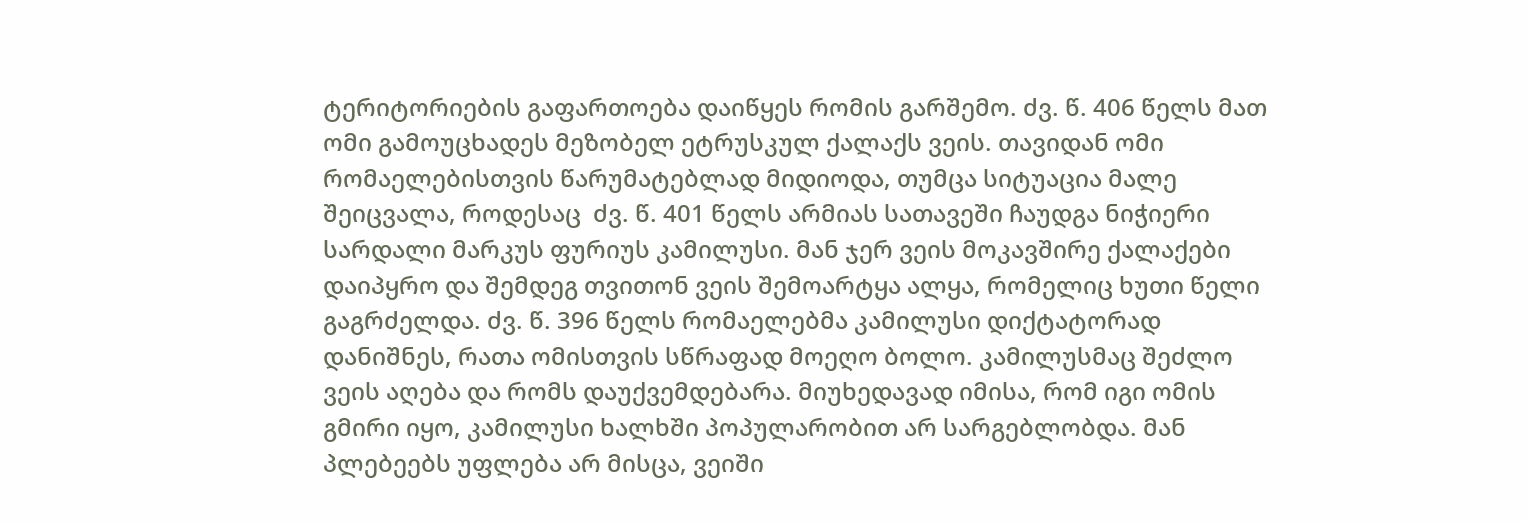ტერიტორიების გაფართოება დაიწყეს რომის გარშემო. ძვ. წ. 406 წელს მათ ომი გამოუცხადეს მეზობელ ეტრუსკულ ქალაქს ვეის. თავიდან ომი რომაელებისთვის წარუმატებლად მიდიოდა, თუმცა სიტუაცია მალე შეიცვალა, როდესაც  ძვ. წ. 401 წელს არმიას სათავეში ჩაუდგა ნიჭიერი სარდალი მარკუს ფურიუს კამილუსი. მან ჯერ ვეის მოკავშირე ქალაქები დაიპყრო და შემდეგ თვითონ ვეის შემოარტყა ალყა, რომელიც ხუთი წელი გაგრძელდა. ძვ. წ. 396 წელს რომაელებმა კამილუსი დიქტატორად დანიშნეს, რათა ომისთვის სწრაფად მოეღო ბოლო. კამილუსმაც შეძლო ვეის აღება და რომს დაუქვემდებარა. მიუხედავად იმისა, რომ იგი ომის გმირი იყო, კამილუსი ხალხში პოპულარობით არ სარგებლობდა. მან პლებეებს უფლება არ მისცა, ვეიში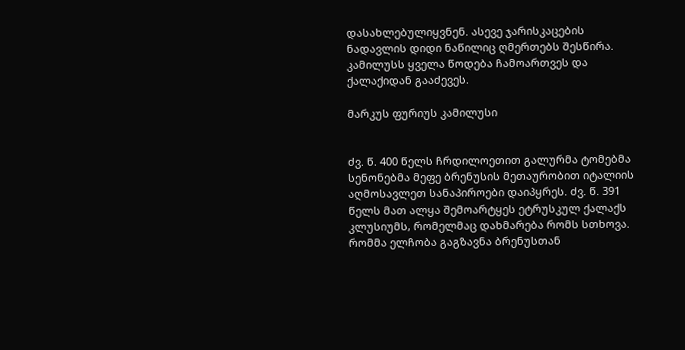დასახლებულიყვნენ. ასევე ჯარისკაცების ნადავლის დიდი ნაწილიც ღმერთებს შესწირა. კამილუსს ყველა წოდება ჩამოართვეს და ქალაქიდან გააძევეს.

მარკუს ფურიუს კამილუსი


ძვ. წ. 400 წელს ჩრდილოეთით გალურმა ტომებმა სენონებმა მეფე ბრენუსის მეთაურობით იტალიის აღმოსავლეთ სანაპიროები დაიპყრეს. ძვ. წ. 391 წელს მათ ალყა შემოარტყეს ეტრუსკულ ქალაქს კლუსიუმს, რომელმაც დახმარება რომს სთხოვა. რომმა ელჩობა გაგზავნა ბრენუსთან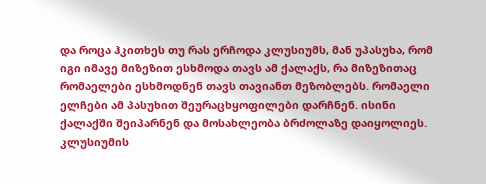და როცა ჰკითხეს თუ რას ერჩოდა კლუსიუმს, მან უპასუხა, რომ იგი იმავე მიზეზით ესხმოდა თავს ამ ქალაქს, რა მიზეზითაც რომაელები ესხმოდნენ თავს თავიანთ მეზობლებს. რომაელი ელჩები ამ პასუხით შეურაცხყოფილები დარჩნენ. ისინი ქალაქში შეიპარნენ და მოსახლეობა ბრძოლაზე დაიყოლიეს. კლუსიუმის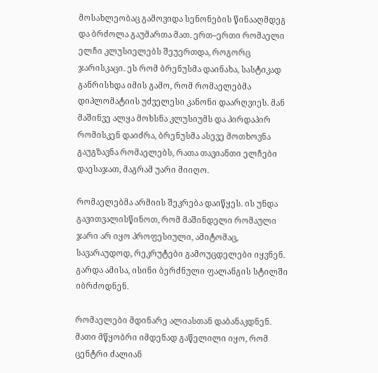მოსახლეობაც გამოვიდა სენონების წინააღმდეგ და ბრძოლა გაუმართა მათ. ერთ–ერთი რომაელი ელჩი კლუსიელებს შეუერთდა, როგორც ჯარისკაცი. ეს რომ ბრენუსმა დაინახა, სასტიკად განრისხდა იმის გამო, რომ რომაელებმა დიპლომატიის უძველესი კანონი დაარღვიეს. მან მაშინვე ალყა მოხსნა კლუსიუმს და პირდაპირ რომისკენ დაიძრა, ბრენუსმა ასევე მოთხოვნა გაუგზავნა რომაელებს, რათა თავიანთი ელჩები დაესაჯათ, მაგრამ უარი მიიღო.

რომაელებმა არმიის შეკრება დაიწყეს. ის უნდა გავითვალისწინოთ, რომ მაშინდელი რომაული ჯარი არ იყო პროფესიული, ამიტომაც, სავარაუდოდ, რეკრუტები გამოუცდელები იყვნენ. გარდა ამისა, ისინი ბერძნული ფალანგის სტილში იბრძოდნენ.

რომაელები მდინარე ალიასთან დაბანაკდნენ. მათი მწყობრი იმდენად გაწელილი იყო, რომ ცენტრი ძალიან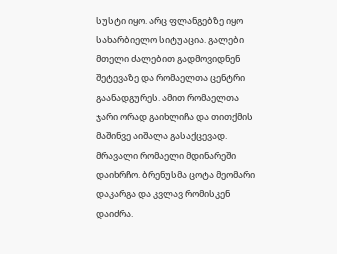სუსტი იყო. არც ფლანგებზე იყო სახარბიელო სიტუაცია. გალები მთელი ძალებით გადმოვიდნენ შეტევაზე და რომაელთა ცენტრი გაანადგურეს. ამით რომაელთა ჯარი ორად გაიხლიჩა და თითქმის მაშინვე აიშალა გასაქცევად. მრავალი რომაელი მდინარეში დაიხრჩო. ბრენუსმა ცოტა მეომარი დაკარგა და კვლავ რომისკენ დაიძრა.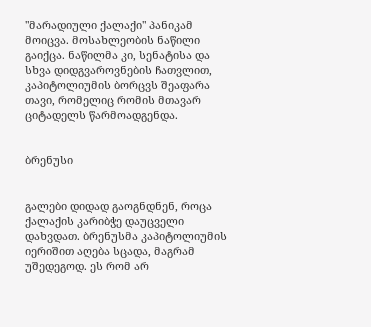"მარადიული ქალაქი" პანიკამ მოიცვა. მოსახლეობის ნაწილი გაიქცა. ნაწილმა კი, სენატისა და სხვა დიდგვაროვნების ჩათვლით, კაპიტოლიუმის ბორცვს შეაფარა თავი, რომელიც რომის მთავარ ციტადელს წარმოადგენდა.


ბრენუსი


გალები დიდად გაოგნდნენ, როცა ქალაქის კარიბჭე დაუცველი დახვდათ. ბრენუსმა კაპიტოლიუმის იერიშით აღება სცადა, მაგრამ უშედეგოდ. ეს რომ არ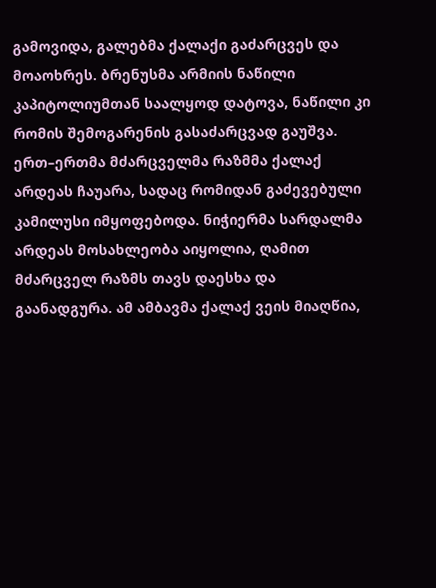გამოვიდა, გალებმა ქალაქი გაძარცვეს და მოაოხრეს. ბრენუსმა არმიის ნაწილი კაპიტოლიუმთან საალყოდ დატოვა, ნაწილი კი რომის შემოგარენის გასაძარცვად გაუშვა. ერთ–ერთმა მძარცველმა რაზმმა ქალაქ არდეას ჩაუარა, სადაც რომიდან გაძევებული კამილუსი იმყოფებოდა. ნიჭიერმა სარდალმა არდეას მოსახლეობა აიყოლია, ღამით მძარცველ რაზმს თავს დაესხა და გაანადგურა. ამ ამბავმა ქალაქ ვეის მიაღწია,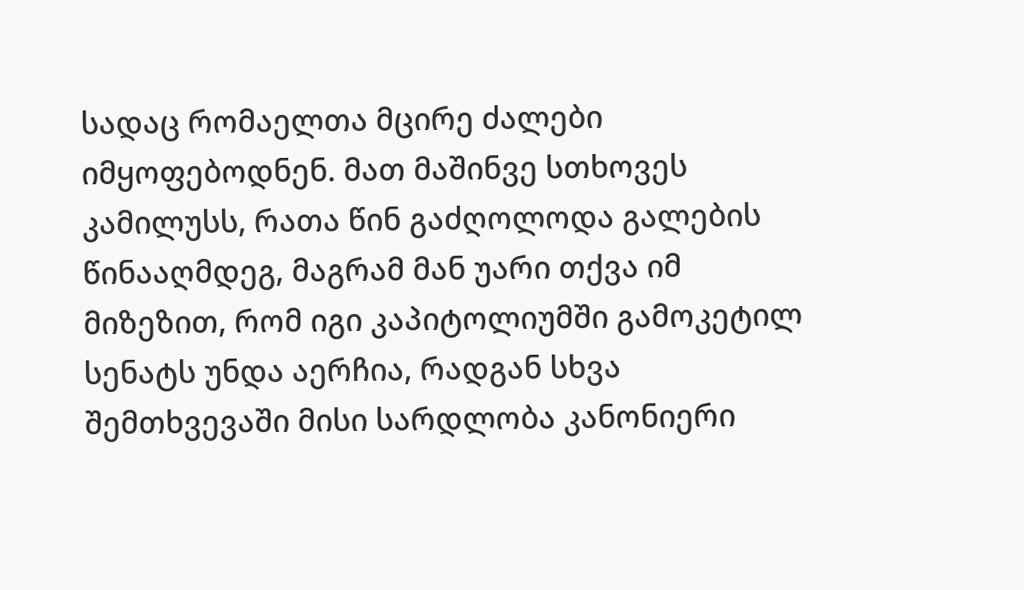სადაც რომაელთა მცირე ძალები იმყოფებოდნენ. მათ მაშინვე სთხოვეს კამილუსს, რათა წინ გაძღოლოდა გალების წინააღმდეგ, მაგრამ მან უარი თქვა იმ მიზეზით, რომ იგი კაპიტოლიუმში გამოკეტილ სენატს უნდა აერჩია, რადგან სხვა შემთხვევაში მისი სარდლობა კანონიერი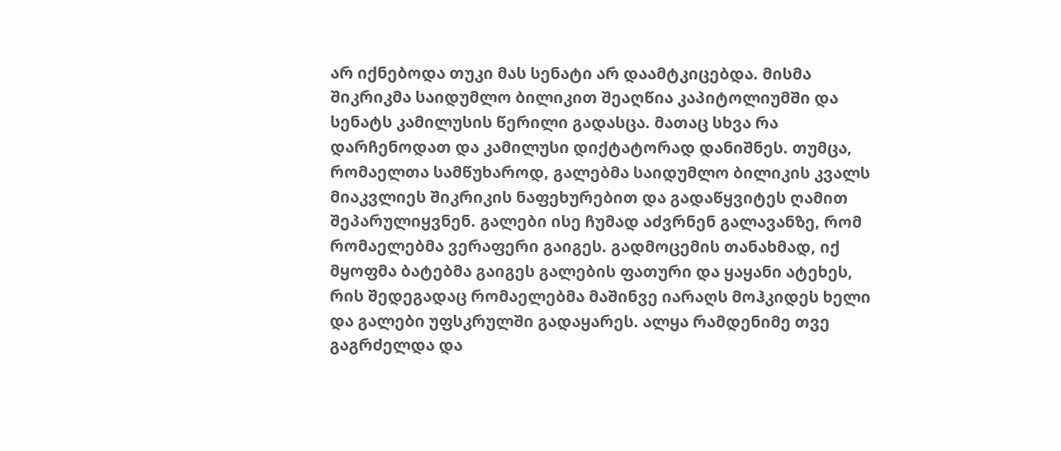არ იქნებოდა თუკი მას სენატი არ დაამტკიცებდა. მისმა შიკრიკმა საიდუმლო ბილიკით შეაღწია კაპიტოლიუმში და სენატს კამილუსის წერილი გადასცა. მათაც სხვა რა დარჩენოდათ და კამილუსი დიქტატორად დანიშნეს. თუმცა, რომაელთა სამწუხაროდ, გალებმა საიდუმლო ბილიკის კვალს მიაკვლიეს შიკრიკის ნაფეხურებით და გადაწყვიტეს ღამით შეპარულიყვნენ. გალები ისე ჩუმად აძვრნენ გალავანზე, რომ რომაელებმა ვერაფერი გაიგეს. გადმოცემის თანახმად, იქ მყოფმა ბატებმა გაიგეს გალების ფათური და ყაყანი ატეხეს, რის შედეგადაც რომაელებმა მაშინვე იარაღს მოჰკიდეს ხელი და გალები უფსკრულში გადაყარეს. ალყა რამდენიმე თვე გაგრძელდა და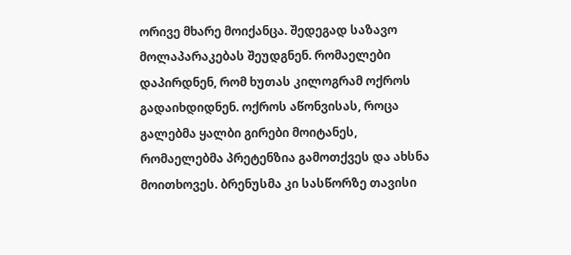ორივე მხარე მოიქანცა. შედეგად საზავო მოლაპარაკებას შეუდგნენ. რომაელები დაპირდნენ, რომ ხუთას კილოგრამ ოქროს გადაიხდიდნენ. ოქროს აწონვისას, როცა გალებმა ყალბი გირები მოიტანეს, რომაელებმა პრეტენზია გამოთქვეს და ახსნა მოითხოვეს. ბრენუსმა კი სასწორზე თავისი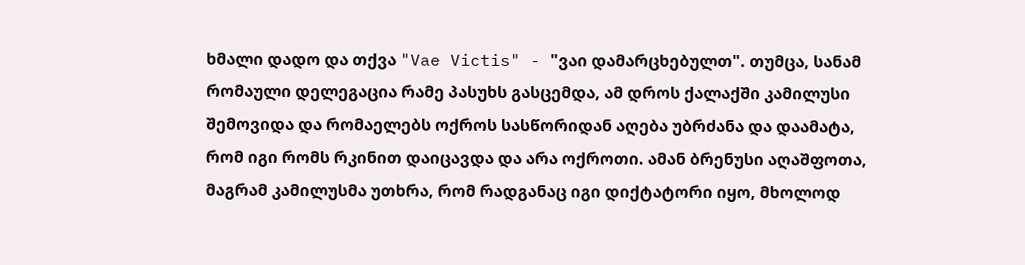ხმალი დადო და თქვა "Vae Victis" - "ვაი დამარცხებულთ". თუმცა, სანამ რომაული დელეგაცია რამე პასუხს გასცემდა, ამ დროს ქალაქში კამილუსი შემოვიდა და რომაელებს ოქროს სასწორიდან აღება უბრძანა და დაამატა, რომ იგი რომს რკინით დაიცავდა და არა ოქროთი. ამან ბრენუსი აღაშფოთა, მაგრამ კამილუსმა უთხრა, რომ რადგანაც იგი დიქტატორი იყო, მხოლოდ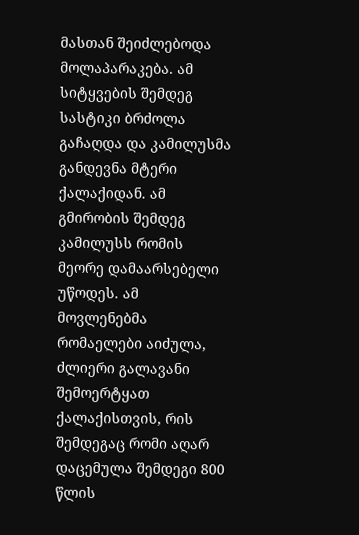მასთან შეიძლებოდა მოლაპარაკება. ამ სიტყვების შემდეგ სასტიკი ბრძოლა გაჩაღდა და კამილუსმა განდევნა მტერი ქალაქიდან. ამ გმირობის შემდეგ კამილუსს რომის მეორე დამაარსებელი უწოდეს. ამ მოვლენებმა რომაელები აიძულა, ძლიერი გალავანი შემოერტყათ ქალაქისთვის, რის შემდეგაც რომი აღარ დაცემულა შემდეგი 800 წლის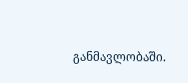განმავლობაში.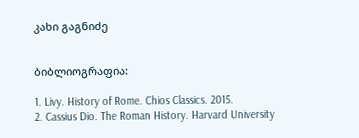კახი გაგნიძე


ბიბლიოგრაფია:

1. Livy. History of Rome. Chios Classics. 2015.
2. Cassius Dio. The Roman History. Harvard University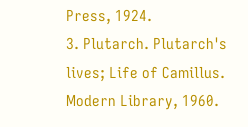Press, 1924.
3. Plutarch. Plutarch's lives; Life of Camillus. Modern Library, 1960.